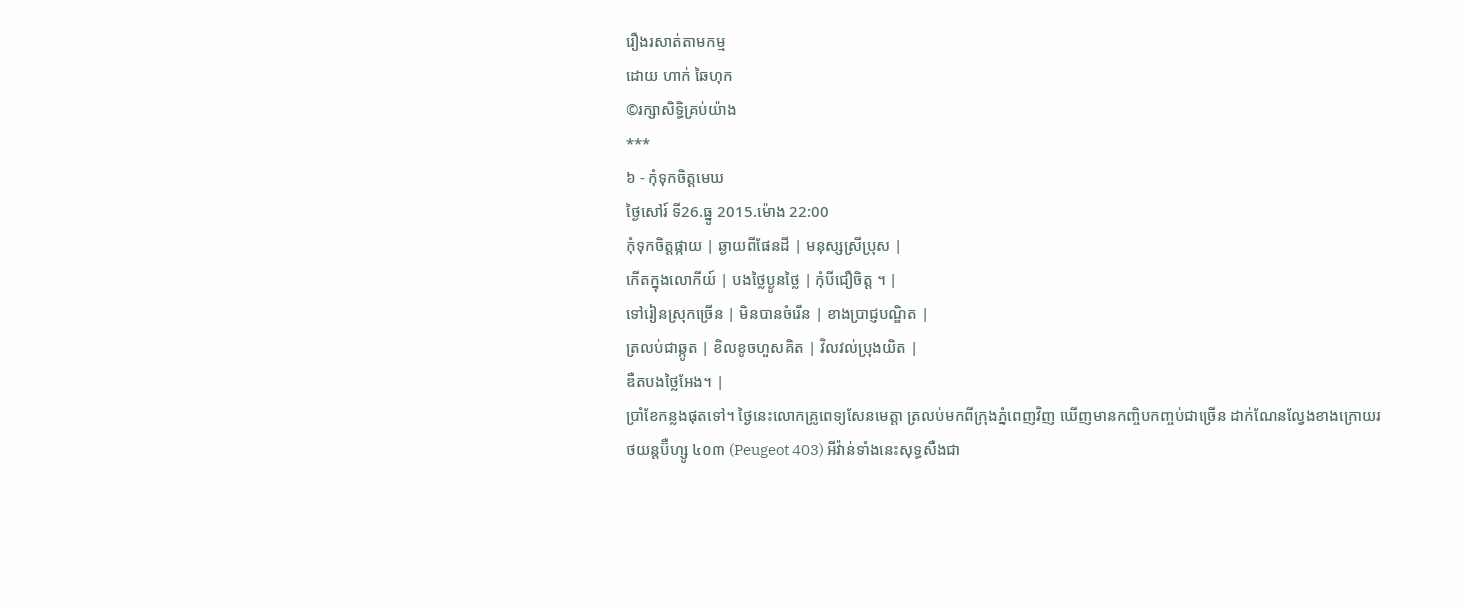រឿងរសាត់តាមកម្ម
ដោយ ហាក់ ឆៃហុក
©រក្សាសិទ្ធិគ្រប់យ៉ាង
***
៦ - កុំទុកចិត្តមេឃ
ថ្ងៃសៅរ៍ ទី26.ធ្នូ 2015.ម៉ោង 22:00
កុំទុកចិត្តផ្កាយ | ឆ្ងាយពីផែនដី | មនុស្សស្រីប្រុស |
កើតក្នុងលោកីយ៍ | បងថ្លៃប្ងូនថ្លៃ | កុំបីជឿចិត្ត ។ |
ទៅរៀនស្រុកច្រើន | មិនបានចំរើន | ខាងប្រាជ្ញបណ្ឌិត |
ត្រលប់ជាឆ្កូត | ខិលខូចហួសគិត | វិលវល់ប្រុងយិត |
ឌឺតបងថ្លៃអែង។ |
ប្រាំខែកន្លងផុតទៅ។ ថ្ងៃនេះលោកគ្រូពេទ្យសែនមេត្តា ត្រលប់មកពីក្រុងភ្នំពេញវិញ ឃើញមានកញ្ចិបកញ្ចប់ជាច្រើន ដាក់ណែនល្វែងខាងក្រោយរថយន្តប៊ឺហ្សូ ៤០៣ (Peugeot 403) អីវ៉ាន់ទាំងនេះសុទ្ធសឺងជា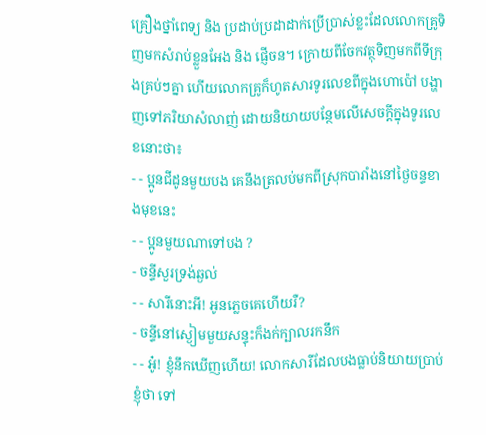គ្រឿងថ្នាំពេទ្យ និង ប្រដាប់ប្រដាដាក់ប្រើប្រាស់ខ្លះដែលលោកគ្រូទិញមកសំរាប់ខ្លួនអែង និង ផ្ញើចន។ ក្រោយពីចែកវត្ថុទិញមកពីទីក្រុងគ្រប់ៗគ្នា ហើយលោកគ្រូក៏ហូតសារទូរលេខពីក្នុងហោប៉ៅ បង្ហាញទៅភរិយាសំលាញ់ ដោយនិយាយបន្ថែមលើសេចក្ដីក្នុងទូរលេខនោះថា៖
- - ប្អូនជីដូនមួយបង គេនឹងត្រលប់មកពីស្រុកបារាំងនៅថ្ងៃចន្ទខាងមុខនេះ
- - ប្អូនមួយណាទៅបង ?
- ចន្ទីសួរទ្រង់ឆ្ងល់
- - សារីនោះអី! អូនភ្លេចគេហើយរឺ?
- ចន្ទីនៅស្ងៀមមួយសន្ទុះក៏ងក់ក្បាលរកនឹក
- - អូ៎! ខ្ញុំនឹកឃើញហើយ! លោកសារីដែលបងធ្លាប់និយាយប្រាប់ខ្ញុំថា ទៅ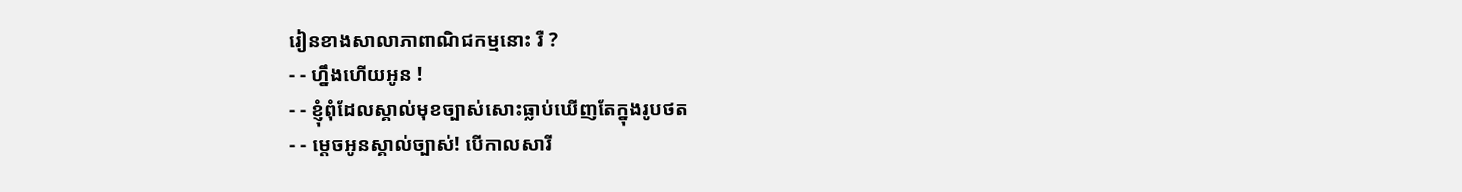រៀនខាងសាលាភាពាណិជកម្មនោះ រឺ ?
- - ហ្នឹងហើយអូន !
- - ខ្ញុំពុំដែលស្គាល់មុខច្បាស់សោះធ្លាប់ឃើញតែក្នុងរូបថត
- - ម្ដេចអូនស្គាល់ច្បាស់! បើកាលសារី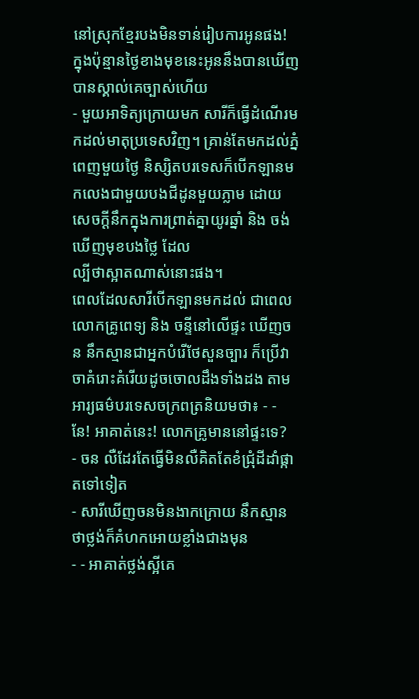នៅស្រុកខ្មែរបងមិនទាន់រៀបការអូនផង! ក្នុងប៉ុន្មានថ្ងៃខាងមុខនេះអូននឹងបានឃើញបានស្គាល់គេច្បាស់ហើយ
- មួយអាទិត្យក្រោយមក សារីក៏ធ្វើដំណើរមកដល់មាតុប្រទេសវិញ។ គ្រាន់តែមកដល់ភ្នំពេញមួយថ្ងៃ និស្សិតបរទេសក៏បើកឡានមកលេងជាមួយបងជីដូនមួយភ្លាម ដោយសេចក្ដីនឹកក្នុងការព្រាត់គ្នាយូរឆ្នាំ និង ចង់ឃើញមុខបងថ្លៃ ដែល
ល្បីថាស្អាតណាស់នោះផង។
ពេលដែលសារីបើកឡានមកដល់ ជាពេលលោកគ្រូពេទ្យ និង ចន្ទីនៅលើផ្ទះ ឃើញចន នឹកស្មានជាអ្នកបំរើថែសួនច្បារ ក៏ប្រើវាចាគំរោះគំរើយដូចចោលដឹងទាំងដង តាមអារ្យធម៌បរទេសចក្រពត្រនិយមថា៖ - - នែ! អាគាត់នេះ! លោកគ្រូមាននៅផ្ទះទេ?
- ចន លឺដែរតែធ្វើមិនលឺគិតតែខំជ្រុំដីដាំផ្កាតទៅទៀត
- សារីឃើញចនមិនងាកក្រោយ នឹកស្មានថាថ្លង់ក៏គំហកអោយខ្លាំងជាងមុន
- - អាគាត់ថ្លង់ស្អីគេ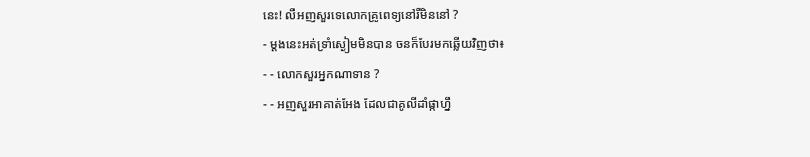នេះ! លឺអញសួរទេលោកគ្រូពេទ្យនៅរឺមិននៅ ?
- ម្ដងនេះអត់ទ្រាំស្ងៀមមិនបាន ចនក៏បែរមកឆ្លើយវិញថា៖
- - លោកសួរអ្នកណាទាន ?
- - អញសួរអាគាត់អែង ដែលជាគូលីដាំផ្កាហ្នឹ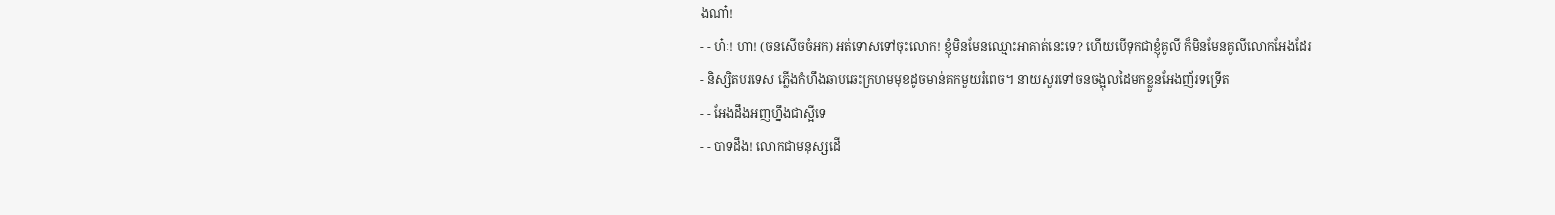ងណា៎!
- - ហ៎ៈ! ហា! (ចនសើចចំអក) អត់ទោសទៅចុះលោក! ខ្ញុំមិនមែនឈ្មោះអាគាត់នេះទេ? ហើយបើទុកជាខ្ញុំគូលី ក៏មិនមែនគូលីលោកអែងដែរ
- និស្សិតបរទេស ភ្លើងកំហឹងឆាបឆេះក្រហមមុខដូចមាន់គកមួយរំពេច។ នាយសួរទៅចនចង្អុលដៃមកខ្លួនអែងញ័រទទ្រើត
- - អែងដឹងអញហ្នឹងជាស្អីទេ
- - បាទដឹង! លោកជាមនុស្សដើ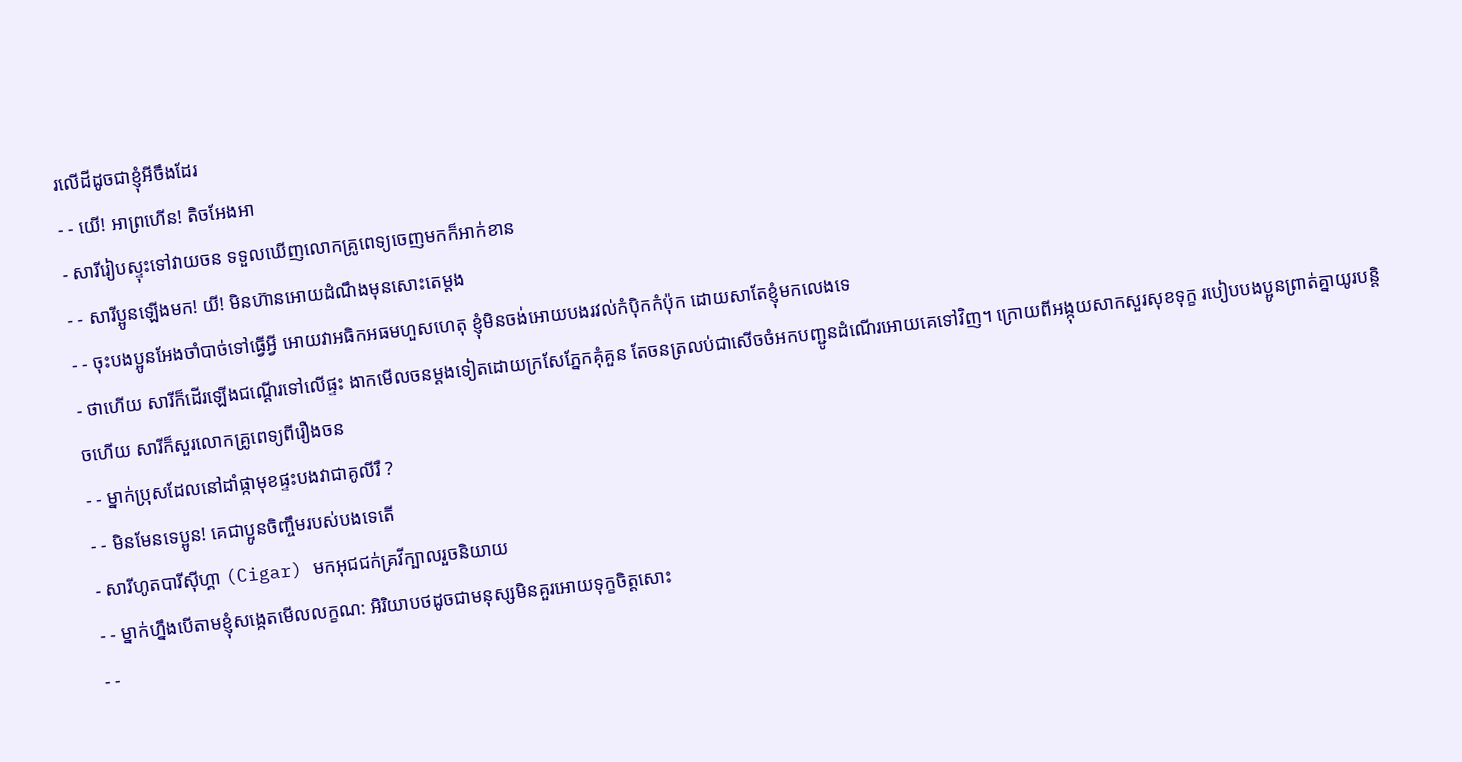រលើដីដូចជាខ្ញុំអីចឹងដែរ
- - យើ! អាព្រហើន! តិចអែងអា
- សារីរៀបស្ទុះទៅវាយចន ទទួលឃើញលោកគ្រូពេទ្យចេញមកក៏អាក់ខាន
- - សារីប្អូនឡើងមក! យី! មិនហ៊ានអោយដំណឹងមុនសោះតេម្ដង
- - ចុះបងប្អូនអែងចាំបាច់ទៅធ្វើអ្វី អោយវាអធិកអធមហួសហេតុ ខ្ញុំមិនចង់អោយបងរវល់កំប៉ិកកំប៉ុក ដោយសាតែខ្ញុំមកលេងទេ
- ថាហើយ សារីក៏ដើរឡើងជណ្ដើរទៅលើផ្ទះ ងាកមើលចនម្ដងទៀតដោយក្រសែភ្នែកគុំគួន តែចនត្រលប់ជាសើចចំអកបញ្ជូនដំណើរអោយគេទៅវិញ។ ក្រោយពីអង្កុយសាកសួរសុខទុក្ខ របៀបបងប្អូនព្រាត់គ្នាយូរបន្តិចហើយ សារីក៏សួរលោកគ្រូពេទ្យពីរឿងចន
- - ម្នាក់ប្រុសដែលនៅដាំផ្កាមុខផ្ទះបងវាជាគូលីរឺ ?
- - មិនមែនទេប្អូន! គេជាប្អូនចិញ្ចឹមរបស់បងទេតើ
- សារីហូតបារីស៊ីហ្គា (Cigar) មកអុជជក់គ្រវីក្បាលរួចនិយាយ
- - ម្នាក់ហ្នឹងបើតាមខ្ញុំសង្កេតមើលលក្ខណ: អិរិយាបថដូចជាមនុស្សមិនគួរអោយទុក្ខចិត្តសោះ
- -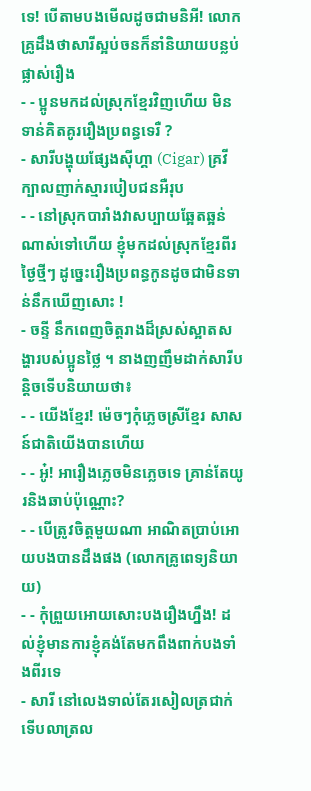ទេ! បើតាមបងមើលដូចជាមនិអី! លោកគ្រូដឹងថាសារីស្អប់ចនក៏នាំនិយាយបន្លប់ផ្លាស់រឿង
- - ប្អូនមកដល់ស្រុកខ្មែរវិញហើយ មិនទាន់គិតគូររឿងប្រពន្ធទេរឺ ?
- សារីបង្ហុយផ្សែងស៊ីហ្គា (Cigar) គ្រវីក្បាលញាក់ស្មារបៀបជនអឺរុប
- - នៅស្រុកបារាំងវាសប្បាយឆ្អែតឆ្អន់ណាស់ទៅហើយ ខ្ញុំមកដល់ស្រុកខ្មែរពីរថ្ងៃថ្មីៗ ដូច្នេះរឿងប្រពន្ធកូនដូចជាមិនទាន់នឹកឃើញសោះ !
- ចន្ទី នឹកពេញចិត្តរាងដ៏ស្រស់ស្អាតសង្ហារបស់ប្អូនថ្លៃ ។ នាងញញឹមដាក់សារីបន្តិចទើបនិយាយថា៖
- - យើងខ្មែរ! ម៉េចៗកុំភ្លេចស្រីខ្មែរ សាសន៍ជាតិយើងបានហើយ
- - អូ៎! អារឿងភ្លេចមិនភ្លេចទេ គ្រាន់តែយូរនិងឆាប់ប៉ុណ្ណោះ?
- - បើត្រូវចិត្តមួយណា អាណិតប្រាប់អោយបងបានដឹងផង (លោកគ្រូពេទ្យនិយាយ)
- - កុំព្រួយអោយសោះបងរឿងហ្នឹង! ដល់ខ្ញុំមានការខ្ញុំគង់តែមកពឹងពាក់បងទាំងពីរទេ
- សារី នៅលេងទាល់តែរសៀលត្រជាក់ទើបលាត្រល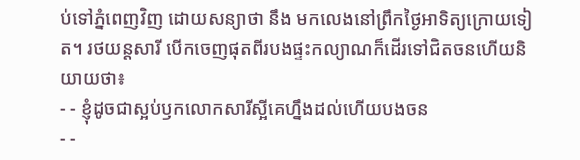ប់ទៅភ្នំពេញវិញ ដោយសន្យាថា នឹង មកលេងនៅព្រឹកថ្ងៃអាទិត្យក្រោយទៀត។ រថយន្តសារី បើកចេញផុតពីរបងផ្ទះកល្យាណក៏ដើរទៅជិតចនហើយនិយាយថា៖
- - ខ្ញុំដូចជាស្អប់ឫកលោកសារីស្អីគេហ្នឹងដល់ហើយបងចន
- -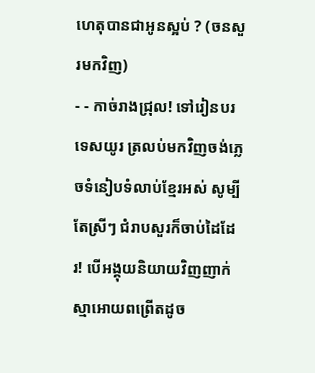ហេតុបានជាអូនស្អប់ ? (ចនសួរមកវិញ)
- - កាច់រាងជ្រុល! ទៅរៀនបរទេសយូរ ត្រលប់មកវិញចង់ភ្លេចទំនៀបទំលាប់ខ្មែរអស់ សូម្បីតែស្រីៗ ជំរាបសួរក៏ចាប់ដៃដែរ! បើអង្គុយនិយាយវិញញាក់ស្មាអោយពព្រើតដូច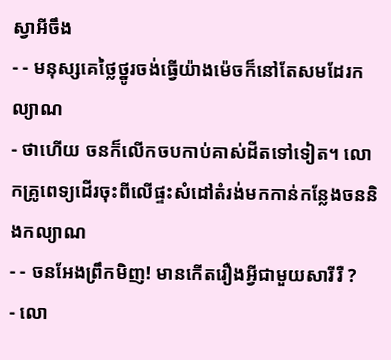ស្វាអីចឹង
- - មនុស្សគេថ្លៃថ្នូរចង់ធ្វើយ៉ាងម៉េចក៏នៅតែសមដែរកល្យាណ
- ថាហើយ ចនក៏លើកចបកាប់គាស់ដីតទៅទៀត។ លោកគ្រូពេទ្យដើរចុះពីលើផ្ទះសំដៅតំរង់មកកាន់កន្លែងចននិងកល្យាណ
- - ចនអែងព្រឹកមិញ! មានកើតរឿងអ្វីជាមួយសារីរឺ ?
- លោ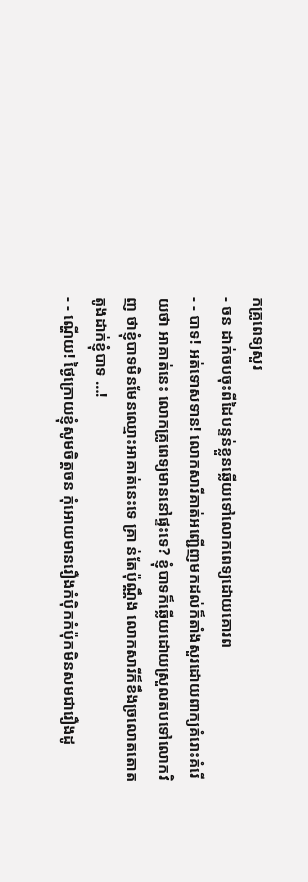កគ្រូពេទ្យសួរ
- ចន ដាក់ចបចុះពីដៃបន្ទន់ខ្លួនឆ្លើយទៅលោកពេទ្យដោយគោរព
- - បាទ! អត់ទោសទាន! លោកសារីគាត់អញ្ជើញមកដល់ក៏តាំងសួរដោយពាក្យគំរោះគំរើយថា អាគាត់នេះ លោកគ្រូពេទ្យមាននៅផ្ទះទេ? ខ្ញុំបាទក៏ឆ្លើយដោយស្រួលតបទៅលោកវិញ ថាខ្ញុំបាទមិនមែនឈ្មោះអាគាត់នេះទេ គ្រា ន់តែប៉ុណ្ណឹង លោកសារីក៏ខឹងច្រលោតតោតតូងដាក់ខ្ញុំបាទ …!
- - ណ្ហើយ! ថ្ងៃក្រោយខ្ញុំសូមចិត្តចន កុំអោយមានរឿងកំប៉ិកកំប៉ុកមិនសមជារឿងដូ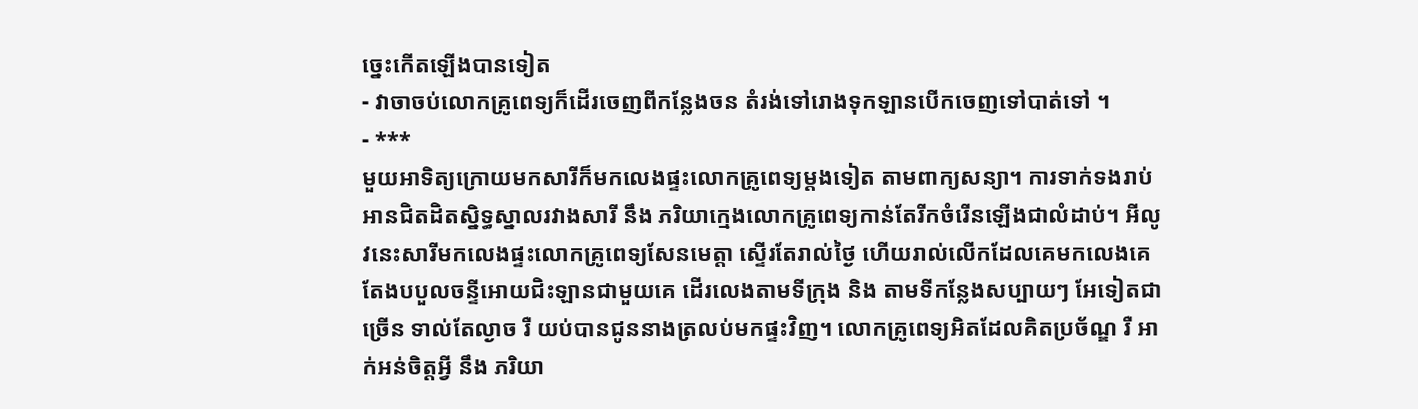ច្នេះកើតឡើងបានទៀត
- វាចាចប់លោកគ្រូពេទ្យក៏ដើរចេញពីកន្លែងចន តំរង់ទៅរោងទុកឡានបើកចេញទៅបាត់ទៅ ។
- ***
មួយអាទិត្យក្រោយមកសារីក៏មកលេងផ្ទះលោកគ្រូពេទ្យម្ដងទៀត តាមពាក្យសន្យា។ ការទាក់ទងរាប់អានជិតដិតស្និទ្ធស្នាលរវាងសារី នឹង ភរិយាក្មេងលោកគ្រូពេទ្យកាន់តែរីកចំរើនឡើងជាលំដាប់។ អីលូវនេះសារីមកលេងផ្ទះលោកគ្រូពេទ្យសែនមេត្តា ស្ទើរតែរាល់ថ្ងៃ ហើយរាល់លើកដែលគេមកលេងគេតែងបបួលចន្ទីអោយជិះឡានជាមួយគេ ដើរលេងតាមទីក្រុង និង តាមទីកន្លែងសប្បាយៗ អែទៀតជាច្រើន ទាល់តែល្ងាច រឺ យប់បានជូននាងត្រលប់មកផ្ទះវិញ។ លោកគ្រូពេទ្យអិតដែលគិតប្រច័ណ្ឌ រឺ អាក់អន់ចិត្តអ្វី នឹង ភរិយា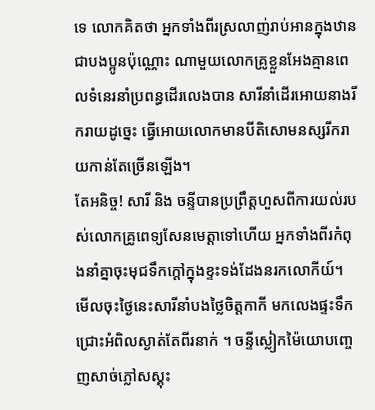ទេ លោកគិតថា អ្នកទាំងពីរស្រលាញ់រាប់អានក្នុងឋានជាបងប្អូនប៉ុណ្ណោះ ណាមួយលោកគ្រូខ្លួនអែងគ្មានពេលទំនេរនាំប្រពន្ធដើរលេងបាន សារីនាំដើរអោយនាងរីករាយដូច្នេះ ធ្វើអោយលោកមានបីតិសោមនស្សរីករាយកាន់តែច្រើនឡើង។
តែអនិច្ច! សារី និង ចន្ទីបានប្រព្រឹត្តហួសពីការយល់របស់លោកគ្រូពេទ្យសែនមេត្តាទៅហើយ អ្នកទាំងពីរកំពុងនាំគ្នាចុះមុជទឹកក្ដៅក្នុងខ្ទះទង់ដែងនរកលោកីយ៍។ មើលចុះថ្ងៃនេះសារីនាំបងថ្លៃចិត្តកាកី មកលេងផ្ទះទឹកជ្រោះអំពិលស្ងាត់តែពីរនាក់ ។ ចន្ទីស្លៀកម៉ៃយោបញ្ចេញសាច់ភ្លៅសស្គុះ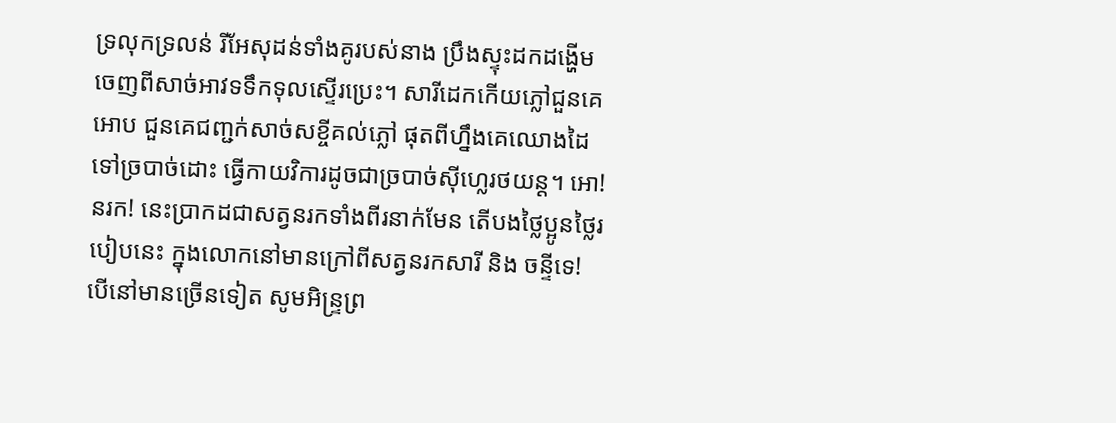ទ្រលុកទ្រលន់ រីអែសុដន់ទាំងគូរបស់នាង ប្រឹងស្ទុះដកដង្ហើមចេញពីសាច់អាវទទឹកទុលស្ទើរប្រេះ។ សារីដេកកើយភ្លៅជួនគេអោប ជួនគេជញ្ជក់សាច់សខ្ចីគល់ភ្លៅ ផុតពីហ្នឹងគេឈោងដៃទៅច្របាច់ដោះ ធ្វើកាយវិការដូចជាច្របាច់ស៊ីហ្លេរថយន្ត។ អោ! នរក! នេះប្រាកដជាសត្វនរកទាំងពីរនាក់មែន តើបងថ្លៃប្អូនថ្លៃរបៀបនេះ ក្នុងលោកនៅមានក្រៅពីសត្វនរកសារី និង ចន្ទីទេ! បើនៅមានច្រើនទៀត សូមអិន្រ្ទព្រ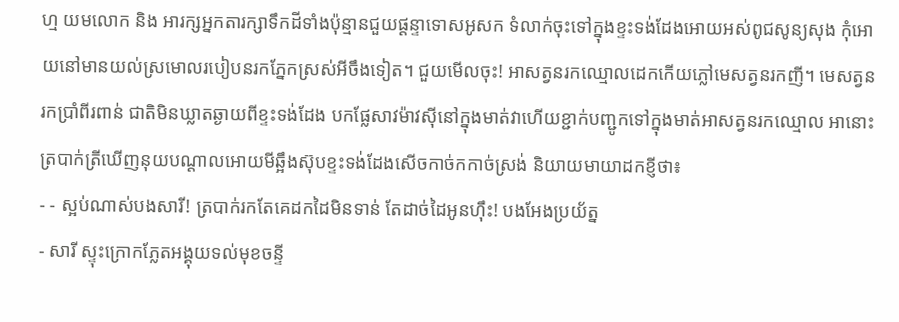ហ្ម យមលោក និង អារក្សអ្នកតារក្សាទឹកដីទាំងប៉ុន្មានជួយផ្ដន្ទាទោសអូសក ទំលាក់ចុះទៅក្នុងខ្ទះទង់ដែងអោយអស់ពូជសូន្យសុង កុំអោយនៅមានយល់ស្រមោលរបៀបនរកភ្នែកស្រស់អីចឹងទៀត។ ជួយមើលចុះ! អាសត្វនរកឈ្មោលដេកកើយភ្លៅមេសត្វនរកញី។ មេសត្វនរកប្រាំពីរពាន់ ជាតិមិនឃ្លាតឆ្ងាយពីខ្ទះទង់ដែង បកផ្លែសាវម៉ាវស៊ីនៅក្នុងមាត់វាហើយខ្ជាក់បញ្ជូកទៅក្នុងមាត់អាសត្វនរកឈ្មោល អានោះត្របាក់ត្រីឃើញនុយបណ្ដាលអោយមីឆ្អឹងស៊ុបខ្ទះទង់ដែងសើចកាច់កកាច់ស្រង់ និយាយមាយាដកខ្ញីថា៖
- - ស្អប់ណាស់បងសារី! ត្របាក់រកតែគេដកដៃមិនទាន់ តែដាច់ដៃអូនហ៊ឹះ! បងអែងប្រយ័ត្ន
- សារី ស្ទុះក្រោកភ្លែតអង្គុយទល់មុខចន្ទី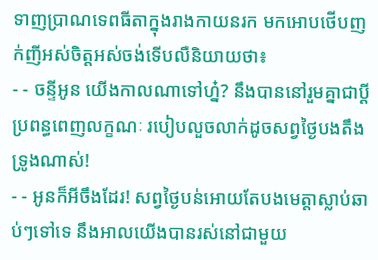ទាញប្រាណទេពធីតាក្នុងរាងកាយនរក មកអោបថើបញក់ញីអស់ចិត្តអស់ចង់ទើបលឺនិយាយថា៖
- - ចន្ទីអូន យើងកាលណាទៅហ្ន៎? នឹងបាននៅរួមគ្នាជាប្ដីប្រពន្ធពេញលក្ខណៈ របៀបលួចលាក់ដូចសព្វថ្ងៃបងតឹងទ្រូងណាស់!
- - អូនក៏អីចឹងដែរ! សព្វថ្ងៃបន់អោយតែបងមេត្តាស្លាប់ឆាប់ៗទៅទេ នឹងអាលយើងបានរស់នៅជាមួយ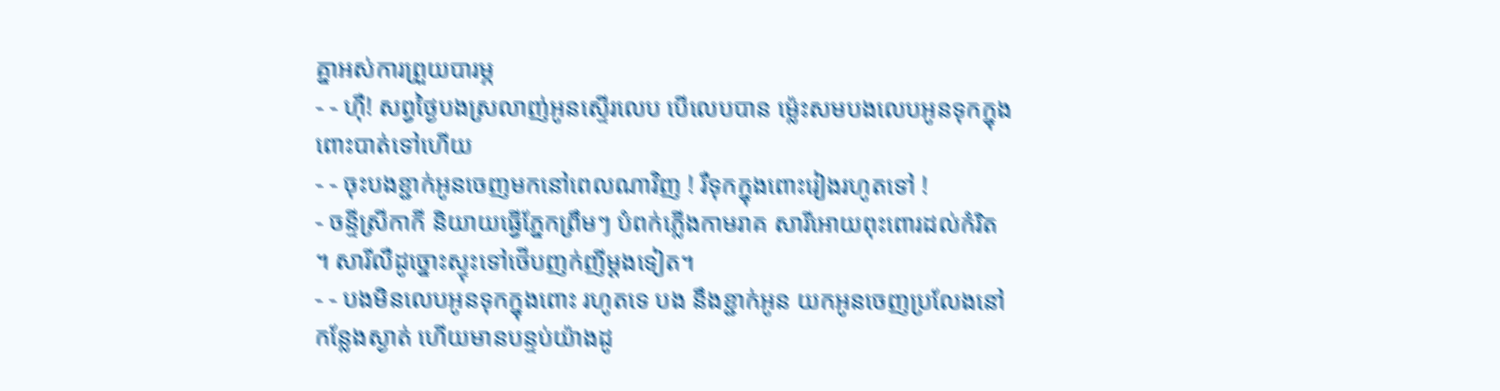គ្នាអស់ការព្រួយបារម្ភ
- - ហ៊ឺ! សព្វថ្ងៃបងស្រលាញ់អូនស្ទើរលេប បើលេបបាន ម៉្លេះសមបងលេបអូនទុកក្នុងពោះបាត់ទៅហើយ
- - ចុះបងខ្ជាក់អូនចេញមកនៅពេលណាវិញ ! រឺទុកក្នុងពោះរៀងរហូតទៅ !
- ចន្ទីស្រីកាកី និយាយធ្វើភ្នែកព្រឹមៗ បំពក់ភ្លើងកាមរាគ សារីអោយពុះពោរដល់កំរិត ។ សារីលឺដូច្នោះស្ទុះទៅថើបញក់ញីម្ដងទៀត។
- - បងមិនលេបអូនទុកក្នុងពោះ រហូតទេ បង នឹងខ្ជាក់អូន យកអូនចេញប្រលែងនៅកន្លែងស្ងាត់ ហើយមានបន្ទប់យ៉ាងដូ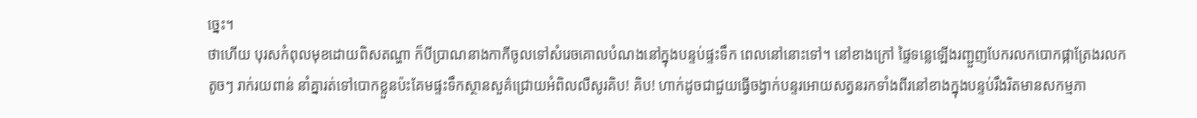ច្នេះ។
ថាហើយ បុរសកំពុលមុខដោយពិសតណ្ហា ក៏បីប្រាណនាងកាកីចូលទៅសំរេចគោលបំណងនៅក្នុងបន្ទប់ផ្ទះទឹក ពេលនៅនោះទៅ។ នៅខាងក្រៅ ផ្ទៃទន្លេឡើងរញ្ជួញបែករលកបោកផ្កាត្រែងរលកតូចៗ រាក់រយពាន់ នាំគ្នារត់ទៅបោកខ្លួនប៉ះគែមផ្ទះទឹកស្ថានសួគ៌ជ្រោយអំពិលលឺសូរគិប! គិប! ហាក់ដូចជាជួយធ្វើចង្វាក់បន្ទរអោយសត្វនរកទាំងពីរនៅខាងក្នុងបន្ទប់រឹងរិតមានសកម្មភា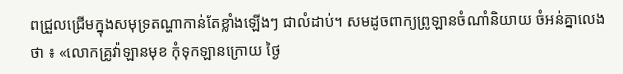ពជ្រួលជ្រើមក្នុងសមុទ្រតណ្ហាកាន់តែខ្លាំងឡើងៗ ជាលំដាប់។ សមដូចពាក្យព្រូឡានចំណាំនិយាយ ចំអន់គ្នាលេងថា ៖ «លោកគ្រូវ៉ាឡានមុខ កុំទុកឡានក្រោយ ថ្ងៃ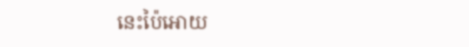នេះប៉ៃអោយ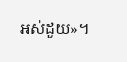អស់ដួយ»។